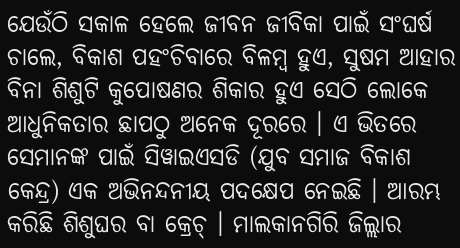ଯେଉଁଠି ସକାଳ ହେଲେ ଜୀବନ ଜୀବିକା ପାଇଁ ସଂଘର୍ଷ ଚାଲେ, ବିକାଶ ପହଂଚିବାରେ ବିଳମ୍ବ ହୁଏ, ସୁଷମ ଆହାର ବିନା ଶିଶୁଟି କୁପୋଷଣର ଶିକାର ହୁଏ ସେଠି ଲୋକେ ଆଧୁନିକତାର ଛାପଠୁ ଅନେକ ଦୂରରେ । ଏ ଭିତରେ ସେମାନଙ୍କ ପାଇଁ ସିୱାଇଏସଡି (ଯୁବ ସମାଜ ବିକାଶ କେନ୍ଦ୍ର) ଏକ ଅଭିନନ୍ଦନୀୟ ପଦକ୍ଷେପ ନେଇଛି । ଆରମ୍ଭ କରିଛି ଶିଶୁଘର ବା କ୍ରେଚ୍ । ମାଲକାନଗିରି ଜିଲ୍ଲାର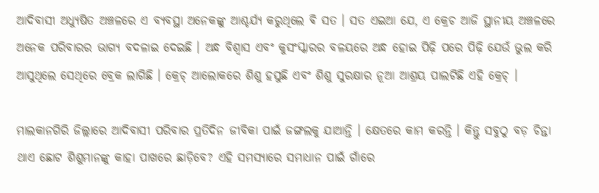ଆଦିବାସୀ ଅଧ୍ୟୁଷିତ ଅଞ୍ଚଳରେ ଏ ବ୍ୟବସ୍ଥା ଅନେକଙ୍କୁ ଆଶ୍ଚର୍ଯ୍ୟ କରୁଥିଲେ ଵି ସତ । ସତ ଏଇଆ ଯେ, ଏ କ୍ରେଚ ଆଜି ସ୍ଥାନୀୟ ଅଞ୍ଚଳରେ ଅନେକ ପରିବାରର ଭାଗ୍ୟ ବଦଳାଇ ଦେଇଛି । ଅନ୍ଧ ବିଶ୍ୱାସ ଏବଂ କୁସଂସ୍କାରର ବଳୟରେ ଅନ୍ଧ ହୋଇ ପିଢ଼ି ପରେ ପିଢ଼ି ଯେଉଁ ଭୁଲ କରି ଆସୁଥିଲେ ସେଥିରେ ବ୍ରେକ ଲାଗିଛି । କ୍ରେଚ୍ ଆଲୋକରେ ଶିଶୁ ହସୁଛି ଏବଂ ଶିଶୁ ସୁରକ୍ଷାର ନୂଆ ଆଶ୍ରୟ ପାଲଟିଛି ଏହି କ୍ରେଚ୍ ।

ମାଲକାନଗିରି ଜିଲ୍ଲାରେ ଆଦିବାସୀ ପରିବାର ପ୍ରତିଦିନ ଜୀବିକା ପାଇଁ ଜଙ୍ଗଲକୁ ଯାଆନ୍ତି । କ୍ଷେତରେ କାମ କରନ୍ତି । କିନ୍ତୁ ସବୁଠୁ ବଡ଼ ଚିନ୍ତା ଥାଏ ଛୋଟ ଶିଶୁମାନଙ୍କୁ କାହା ପାଖରେ ଛାଡ଼ିବେ? ଏହି ସମସ୍ୟାରେ ସମାଧାନ ପାଇଁ ଗାଁରେ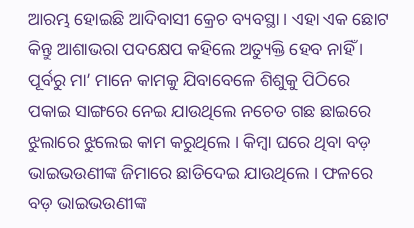ଆରମ୍ଭ ହୋଇଛି ଆଦିବାସୀ କ୍ରେଚ ବ୍ୟବସ୍ଥା । ଏହା ଏକ ଛୋଟ କିନ୍ତୁ ଆଶାଭରା ପଦକ୍ଷେପ କହିଲେ ଅତ୍ୟୁକ୍ତି ହେବ ନାହିଁ । ପୂର୍ବରୁ ମା’ ମାନେ କାମକୁ ଯିବାବେଳେ ଶିଶୁକୁ ପିଠିରେ ପକାଇ ସାଙ୍ଗରେ ନେଇ ଯାଉଥିଲେ ନଚେତ ଗଛ ଛାଇରେ ଝୁଲାରେ ଝୁଲେଇ କାମ କରୁଥିଲେ । କିମ୍ବା ଘରେ ଥିବା ବଡ଼ ଭାଇଭଉଣୀଙ୍କ ଜିମାରେ ଛାଡିଦେଇ ଯାଉଥିଲେ । ଫଳରେ ବଡ଼ ଭାଇଭଉଣୀଙ୍କ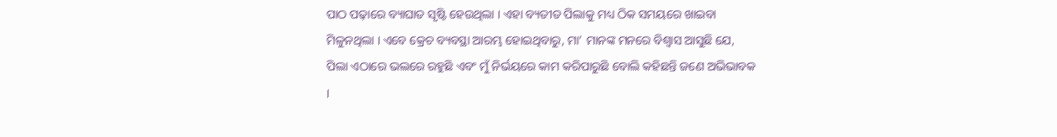ପାଠ ପଢ଼ାରେ ବ୍ୟାଘାତ ସୃଷ୍ଟି ହେଉଥିଲା । ଏହା ବ୍ୟତୀତ ପିଲାକୁ ମଧ୍ୟ ଠିକ ସମୟରେ ଖାଇବା ମିଳୁନଥିଲା । ଏବେ କ୍ରେଚ ବ୍ୟବସ୍ଥା ଆରମ୍ଭ ହୋଇଥିବାରୁ, ମା’ ମାନଙ୍କ ମନରେ ବିଶ୍ୱାସ ଆସୁଛି ଯେ, ପିଲା ଏଠାରେ ଭଲରେ ରହୁଛି ଏବଂ ମୁଁ ନିର୍ଭୟରେ କାମ କରିପାରୁଛି ବୋଲି କହିଛନ୍ତି ଜଣେ ଅଭିଭାବକ ।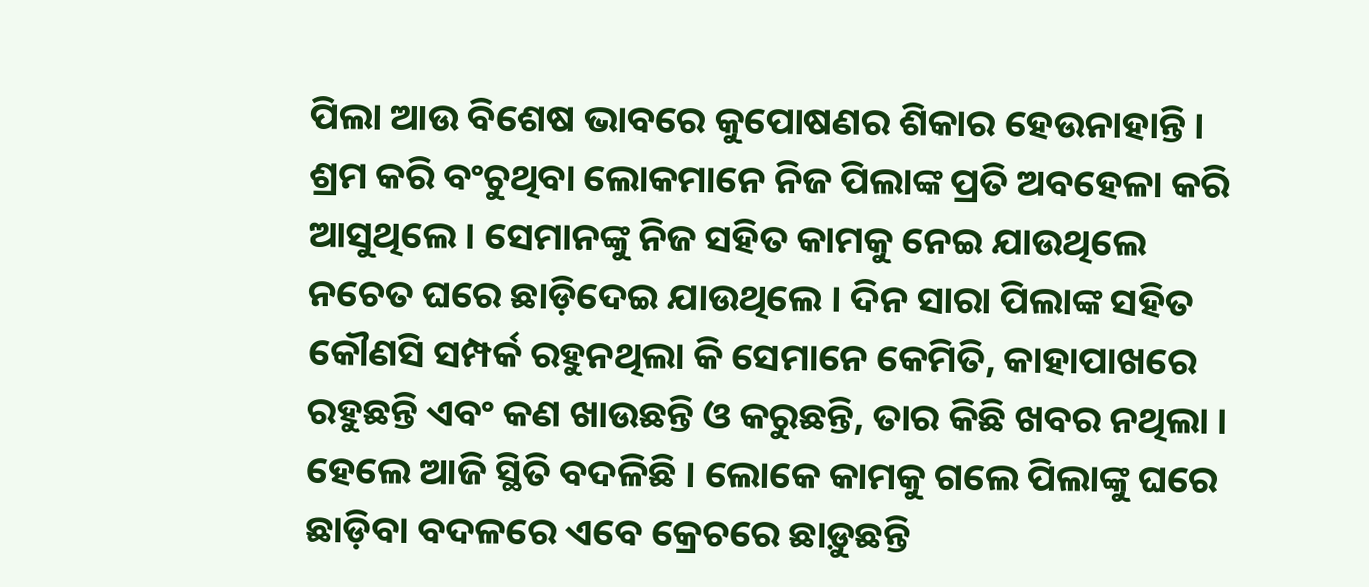ପିଲା ଆଉ ବିଶେଷ ଭାବରେ କୁପୋଷଣର ଶିକାର ହେଉନାହାନ୍ତି । ଶ୍ରମ କରି ବଂଚୁଥିବା ଲୋକମାନେ ନିଜ ପିଲାଙ୍କ ପ୍ରତି ଅବହେଳା କରି ଆସୁଥିଲେ । ସେମାନଙ୍କୁ ନିଜ ସହିତ କାମକୁ ନେଇ ଯାଉଥିଲେ ନଚେତ ଘରେ ଛାଡ଼ିଦେଇ ଯାଉଥିଲେ । ଦିନ ସାରା ପିଲାଙ୍କ ସହିତ କୌଣସି ସମ୍ପର୍କ ରହୁନଥିଲା କି ସେମାନେ କେମିତି, କାହାପାଖରେ ରହୁଛନ୍ତି ଏବଂ କଣ ଖାଉଛନ୍ତି ଓ କରୁଛନ୍ତି, ତାର କିଛି ଖବର ନଥିଲା । ହେଲେ ଆଜି ସ୍ଥିତି ବଦଳିଛି । ଲୋକେ କାମକୁ ଗଲେ ପିଲାଙ୍କୁ ଘରେ ଛାଡ଼ିବା ବଦଳରେ ଏବେ କ୍ରେଚରେ ଛାଡ଼ୁଛନ୍ତି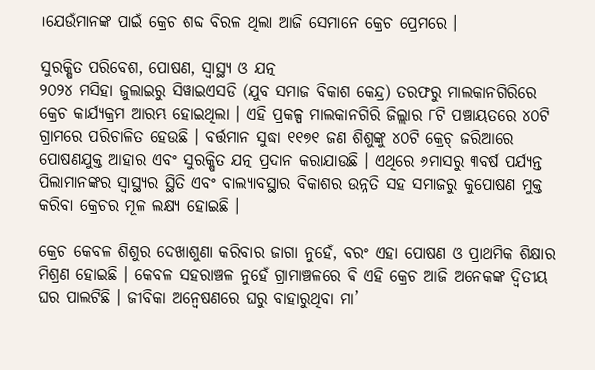।ଯେଉଁମାନଙ୍କ ପାଇଁ କ୍ରେଚ ଶବ୍ଦ ବିରଳ ଥିଲା ଆଜି ସେମାନେ କ୍ରେଚ ପ୍ରେମରେ ।

ସୁରକ୍ଷିତ ପରିବେଶ, ପୋଷଣ, ସ୍ୱାସ୍ଥ୍ୟ ଓ ଯତ୍ନ
୨୦୨୪ ମସିହା ଜୁଲାଇରୁ ସିୱାଇଏସଡି (ଯୁବ ସମାଜ ବିକାଶ କେନ୍ଦ୍ର) ତରଫରୁ ମାଲକାନଗିରିରେ କ୍ରେଚ କାର୍ଯ୍ୟକ୍ରମ ଆରମ୍ଭ ହୋଇଥିଲା । ଏହି ପ୍ରକଳ୍ପ ମାଲକାନଗିରି ଜିଲ୍ଲାର ୮ଟି ପଞ୍ଚାୟତରେ ୪୦ଟି ଗ୍ରାମରେ ପରିଚାଳିତ ହେଉଛି । ବର୍ତ୍ତମାନ ସୁଦ୍ଧା ୧୧୭୧ ଜଣ ଶିଶୁଙ୍କୁ ୪୦ଟି କ୍ରେଚ୍ ଜରିଆରେ ପୋଷଣଯୁକ୍ତ ଆହାର ଏବଂ ସୁରକ୍ଷିତ ଯତ୍ନ ପ୍ରଦାନ କରାଯାଉଛି । ଏଥିରେ ୬ମାସରୁ ୩ବର୍ଷ ପର୍ଯ୍ୟନ୍ତ ପିଲାମାନଙ୍କର ସ୍ୱାସ୍ଥ୍ୟର ସ୍ଥିତି ଏବଂ ବାଲ୍ୟାବସ୍ଥାର ବିକାଶର ଉନ୍ନତି ସହ ସମାଜରୁ କୁପୋଷଣ ମୁକ୍ତ କରିବା କ୍ରେଚର ମୂଳ ଲକ୍ଷ୍ୟ ହୋଇଛି ।

କ୍ରେଚ କେବଳ ଶିଶୁର ଦେଖାଶୁଣା କରିବାର ଜାଗା ନୁହେଁ, ବରଂ ଏହା ପୋଷଣ ଓ ପ୍ରାଥମିକ ଶିକ୍ଷାର ମିଶ୍ରଣ ହୋଇଛି । କେବଳ ସହରାଞ୍ଚଳ ନୁହେଁ ଗ୍ରାମାଞ୍ଚଳରେ ଵି ଏହି କ୍ରେଚ ଆଜି ଅନେକଙ୍କ ଦ୍ଵିତୀୟ ଘର ପାଲଟିଛି । ଜୀବିକା ଅନ୍ୱେଷଣରେ ଘରୁ ବାହାରୁଥିବା ମା’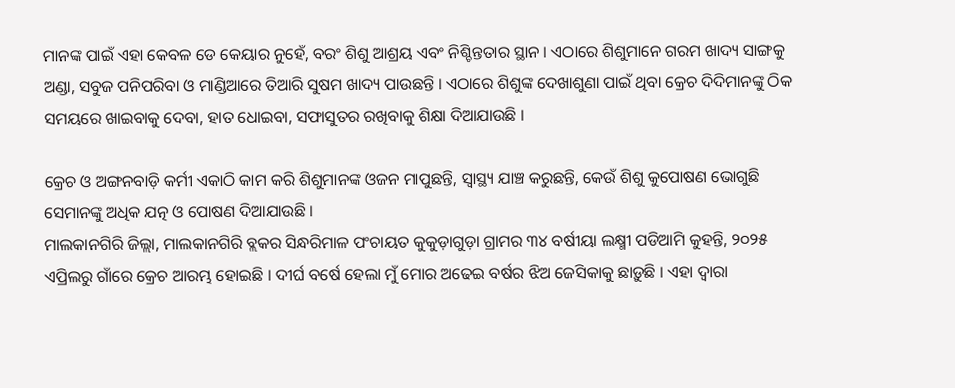ମାନଙ୍କ ପାଇଁ ଏହା କେବଳ ଡେ କେୟାର ନୁହେଁ, ବରଂ ଶିଶୁ ଆଶ୍ରୟ ଏବଂ ନିଶ୍ଚିନ୍ତତାର ସ୍ଥାନ । ଏଠାରେ ଶିଶୁମାନେ ଗରମ ଖାଦ୍ୟ ସାଙ୍ଗକୁ ଅଣ୍ଡା, ସବୁଜ ପନିପରିବା ଓ ମାଣ୍ଡିଆରେ ତିଆରି ସୁଷମ ଖାଦ୍ୟ ପାଉଛନ୍ତି । ଏଠାରେ ଶିଶୁଙ୍କ ଦେଖାଶୁଣା ପାଇଁ ଥିବା କ୍ରେଚ ଦିଦିମାନଙ୍କୁ ଠିକ ସମୟରେ ଖାଇବାକୁ ଦେବା, ହାତ ଧୋଇବା, ସଫାସୁତର ରଖିବାକୁ ଶିକ୍ଷା ଦିଆଯାଉଛି ।

କ୍ରେଚ ଓ ଅଙ୍ଗନବାଡ଼ି କର୍ମୀ ଏକାଠି କାମ କରି ଶିଶୁମାନଙ୍କ ଓଜନ ମାପୁଛନ୍ତି, ସ୍ୱାସ୍ଥ୍ୟ ଯାଞ୍ଚ କରୁଛନ୍ତି, କେଉଁ ଶିଶୁ କୁପୋଷଣ ଭୋଗୁଛି ସେମାନଙ୍କୁ ଅଧିକ ଯତ୍ନ ଓ ପୋଷଣ ଦିଆଯାଉଛି ।
ମାଲକାନଗିରି ଜିଲ୍ଲା, ମାଲକାନଗିରି ବ୍ଲକର ସିନ୍ଧରିମାଳ ପଂଚାୟତ କୁକୁଡ଼ାଗୁଡ଼ା ଗ୍ରାମର ୩୪ ବର୍ଷୀୟା ଲକ୍ଷ୍ମୀ ପଡିଆମି କୁହନ୍ତି, ୨୦୨୫ ଏପ୍ରିଲରୁ ଗାଁରେ କ୍ରେଚ ଆରମ୍ଭ ହୋଇଛି । ଦୀର୍ଘ ବର୍ଷେ ହେଲା ମୁଁ ମୋର ଅଢେଇ ବର୍ଷର ଝିଅ ଜେସିକାକୁ ଛାଡ଼ୁଛି । ଏହା ଦ୍ୱାରା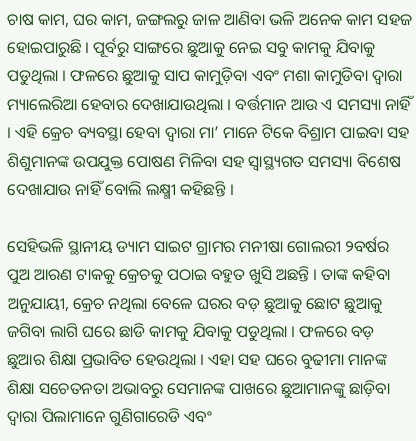ଚାଷ କାମ, ଘର କାମ, ଜଙ୍ଗଲରୁ ଜାଳ ଆଣିବା ଭଳି ଅନେକ କାମ ସହଜ ହୋଇପାରୁଛି । ପୂର୍ବରୁ ସାଙ୍ଗରେ ଛୁଆକୁ ନେଇ ସବୁ କାମକୁ ଯିବାକୁ ପଡୁଥିଲା । ଫଳରେ ଛୁଆକୁ ସାପ କାମୁଡ଼ିବା ଏବଂ ମଶା କାମୁଡିବା ଦ୍ୱାରା ମ୍ୟାଲେରିଆ ହେବାର ଦେଖାଯାଉଥିଲା । ବର୍ତ୍ତମାନ ଆଉ ଏ ସମସ୍ୟା ନାହିଁ । ଏହି କ୍ରେଚ ବ୍ୟବସ୍ଥା ହେବା ଦ୍ୱାରା ମା’ ମାନେ ଟିକେ ବିଶ୍ରାମ ପାଇବା ସହ ଶିଶୁମାନଙ୍କ ଉପଯୁକ୍ତ ପୋଷଣ ମିଳିବା ସହ ସ୍ୱାସ୍ଥ୍ୟଗତ ସମସ୍ୟା ବିଶେଷ ଦେଖାଯାଉ ନାହିଁ ବୋଲି ଲକ୍ଷ୍ମୀ କହିଛନ୍ତି ।

ସେହିଭଳି ସ୍ଥାନୀୟ ଡ୍ୟାମ ସାଇଟ ଗ୍ରାମର ମନୀଷା ଗୋଲରୀ ୨ବର୍ଷର ପୁଅ ଆରଣ ଟାକକୁ କ୍ରେଚକୁ ପଠାଇ ବହୁତ ଖୁସି ଅଛନ୍ତି । ତାଙ୍କ କହିବା ଅନୁଯାୟୀ, କ୍ରେଚ ନଥିଲା ବେଳେ ଘରର ବଡ଼ ଛୁଆକୁ ଛୋଟ ଛୁଆକୁ ଜଗିବା ଲାଗି ଘରେ ଛାଡି କାମକୁ ଯିବାକୁ ପଡୁଥିଲା । ଫଳରେ ବଡ଼ ଛୁଆର ଶିକ୍ଷା ପ୍ରଭାବିତ ହେଉଥିଲା । ଏହା ସହ ଘରେ ବୁଢୀମା ମାନଙ୍କ ଶିକ୍ଷା ସଚେତନତା ଅଭାବରୁ ସେମାନଙ୍କ ପାଖରେ ଛୁଆମାନଙ୍କୁ ଛାଡ଼ିବା ଦ୍ୱାରା ପିଲାମାନେ ଗୁଣିଗାରେଡି ଏବଂ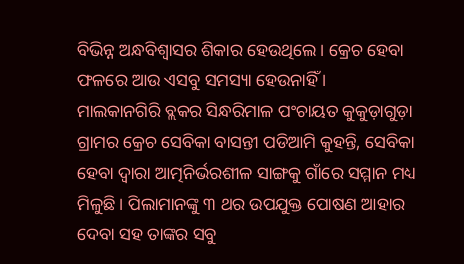ବିଭିନ୍ନ ଅନ୍ଧବିଶ୍ୱାସର ଶିକାର ହେଉଥିଲେ । କ୍ରେଚ ହେବା ଫଳରେ ଆଉ ଏସବୁ ସମସ୍ୟା ହେଉନାହିଁ ।
ମାଲକାନଗିରି ବ୍ଲକର ସିନ୍ଧରିମାଳ ପଂଚାୟତ କୁକୁଡ଼ାଗୁଡ଼ା ଗ୍ରାମର କ୍ରେଚ ସେବିକା ବାସନ୍ତୀ ପଡିଆମି କୁହନ୍ତି, ସେବିକା ହେବା ଦ୍ୱାରା ଆତ୍ମନିର୍ଭରଶୀଳ ସାଙ୍ଗକୁ ଗାଁରେ ସମ୍ମାନ ମଧ୍ୟ ମିଳୁଛି । ପିଲାମାନଙ୍କୁ ୩ ଥର ଉପଯୁକ୍ତ ପୋଷଣ ଆହାର ଦେବା ସହ ତାଙ୍କର ସବୁ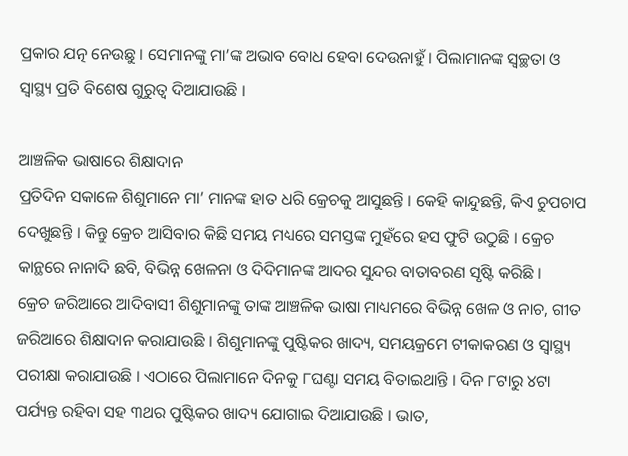ପ୍ରକାର ଯତ୍ନ ନେଉଛୁ । ସେମାନଙ୍କୁ ମା’ଙ୍କ ଅଭାବ ବୋଧ ହେବା ଦେଉନାହୁଁ । ପିଲାମାନଙ୍କ ସ୍ୱଚ୍ଛତା ଓ ସ୍ୱାସ୍ଥ୍ୟ ପ୍ରତି ବିଶେଷ ଗୁରୁତ୍ୱ ଦିଆଯାଉଛି ।

ଆଞ୍ଚଳିକ ଭାଷାରେ ଶିକ୍ଷାଦାନ
ପ୍ରତିଦିନ ସକାଳେ ଶିଶୁମାନେ ମା’ ମାନଙ୍କ ହାତ ଧରି କ୍ରେଚକୁ ଆସୁଛନ୍ତି । କେହି କାନ୍ଦୁଛନ୍ତି, କିଏ ଚୁପଚାପ ଦେଖୁଛନ୍ତି । କିନ୍ତୁ କ୍ରେଚ ଆସିବାର କିଛି ସମୟ ମଧ୍ୟରେ ସମସ୍ତଙ୍କ ମୁହଁରେ ହସ ଫୁଟି ଉଠୁଛି । କ୍ରେଚ କାନ୍ଥରେ ନାନାଦି ଛବି, ବିଭିନ୍ନ ଖେଳନା ଓ ଦିଦିମାନଙ୍କ ଆଦର ସୁନ୍ଦର ବାତାବରଣ ସୃଷ୍ଟି କରିଛି ।
କ୍ରେଚ ଜରିଆରେ ଆଦିବାସୀ ଶିଶୁମାନଙ୍କୁ ତାଙ୍କ ଆଞ୍ଚଳିକ ଭାଷା ମାଧ୍ୟମରେ ବିଭିନ୍ନ ଖେଳ ଓ ନାଚ, ଗୀତ ଜରିଆରେ ଶିକ୍ଷାଦାନ କରାଯାଉଛି । ଶିଶୁମାନଙ୍କୁ ପୁଷ୍ଟିକର ଖାଦ୍ୟ, ସମୟକ୍ରମେ ଟୀକାକରଣ ଓ ସ୍ୱାସ୍ଥ୍ୟ ପରୀକ୍ଷା କରାଯାଉଛି । ଏଠାରେ ପିଲାମାନେ ଦିନକୁ ୮ଘଣ୍ଟା ସମୟ ବିତାଇଥାନ୍ତି । ଦିନ ୮ଟାରୁ ୪ଟା ପର୍ଯ୍ୟନ୍ତ ରହିବା ସହ ୩ଥର ପୁଷ୍ଟିକର ଖାଦ୍ୟ ଯୋଗାଇ ଦିଆଯାଉଛି । ଭାତ,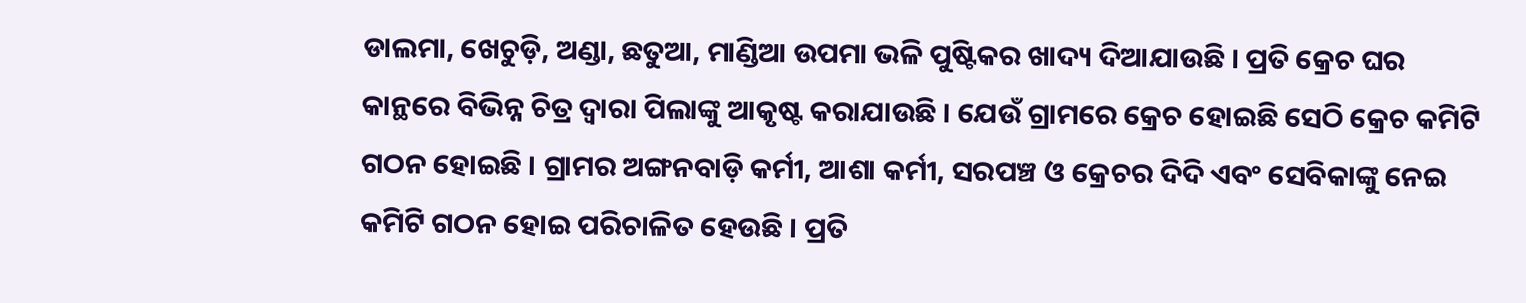ଡାଲମା, ଖେଚୁଡ଼ି, ଅଣ୍ଡା, ଛତୁଆ, ମାଣ୍ଡିଆ ଉପମା ଭଳି ପୁଷ୍ଟିକର ଖାଦ୍ୟ ଦିଆଯାଉଛି । ପ୍ରତି କ୍ରେଚ ଘର କାନ୍ଥରେ ବିଭିନ୍ନ ଚିତ୍ର ଦ୍ୱାରା ପିଲାଙ୍କୁ ଆକୃଷ୍ଟ କରାଯାଉଛି । ଯେଉଁ ଗ୍ରାମରେ କ୍ରେଚ ହୋଇଛି ସେଠି କ୍ରେଚ କମିଟି ଗଠନ ହୋଇଛି । ଗ୍ରାମର ଅଙ୍ଗନବାଡ଼ି କର୍ମୀ, ଆଶା କର୍ମୀ, ସରପଞ୍ଚ ଓ କ୍ରେଚର ଦିଦି ଏବଂ ସେବିକାଙ୍କୁ ନେଇ କମିଟି ଗଠନ ହୋଇ ପରିଚାଳିତ ହେଉଛି । ପ୍ରତି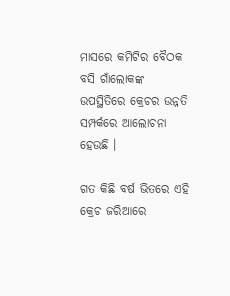ମାସରେ କମିଟିର ବୈଠକ ବସି ଗାଁଲୋକଙ୍କ ଉପସ୍ଥିତିରେ କ୍ରେଚର ଉନ୍ନତି ସମ୍ପର୍କରେ ଆଲୋଚନା ହେଉଛି ।

ଗତ କିଛି ବର୍ଷ ଭିତରେ ଏହି କ୍ରେଚ ଜରିଆରେ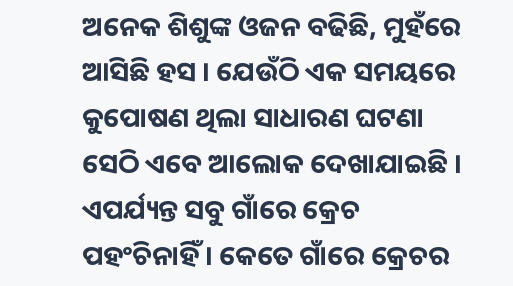ଅନେକ ଶିଶୁଙ୍କ ଓଜନ ବଢିଛି, ମୁହଁରେ ଆସିଛି ହସ । ଯେଉଁଠି ଏକ ସମୟରେ କୁପୋଷଣ ଥିଲା ସାଧାରଣ ଘଟଣା ସେଠି ଏବେ ଆଲୋକ ଦେଖାଯାଇଛି । ଏପର୍ଯ୍ୟନ୍ତ ସବୁ ଗାଁରେ କ୍ରେଚ ପହଂଚିନାହିଁ । କେତେ ଗାଁରେ କ୍ରେଚର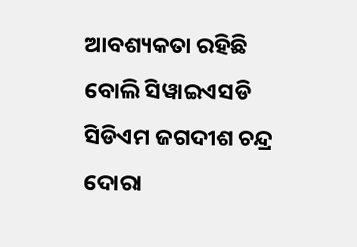ଆବଶ୍ୟକତା ରହିଛି ବୋଲି ସିୱାଇଏସଡି ସିଡିଏମ ଜଗଦୀଶ ଚନ୍ଦ୍ର ଦୋରା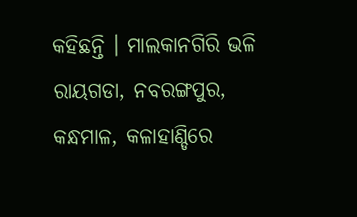କହିଛନ୍ତି । ମାଲକାନଗିରି ଭଳି ରାୟଗଡା, ନବରଙ୍ଗପୁର, କନ୍ଧମାଳ, କଳାହାଣ୍ଡିରେ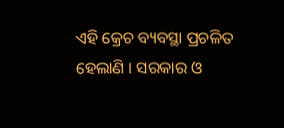ଏହି କ୍ରେଚ ବ୍ୟବସ୍ଥା ପ୍ରଚଳିତ ହେଲାଣି । ସରକାର ଓ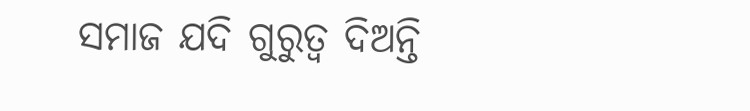ସମାଜ ଯଦି ଗୁରୁତ୍ୱ ଦିଅନ୍ତି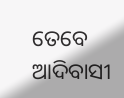ତେବେ ଆଦିବାସୀ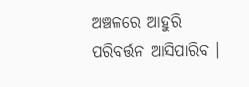ଅଞ୍ଚଳରେ ଆହୁରି ପରିବର୍ତ୍ତନ ଆସିପାରିବ ।